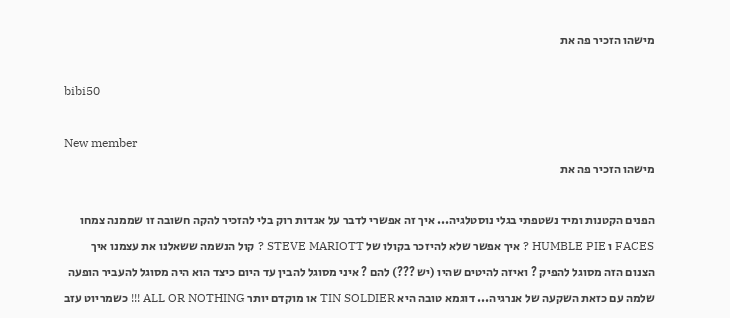מישהו הזכיר פה את

bibi50

New member
מישהו הזכיר פה את

הפנים הקטנות ומיד נשטפתי בגלי נוסטלגיה... איך זה אפשרי לדבר על אגדות רוק בלי להזכיר להקה חשובה זו שממנה צמחו FACES ו HUMBLE PIE ? איך אפשר שלא להיזכר בקולו של STEVE MARIOTT ? קול הנשמה ששאלנו את עצמנו איך הצנום הזה מסוגל להפיק ? ואיזה להיטים שהיו (יש ???) להם ? איני מסוגל להבין עד היום כיצד הוא היה מסוגל להעביר הופעה שלמה עם כזאת השקעה של אנרגיה... דוגמא טובה היא TIN SOLDIER או מוקדם יותר ALL OR NOTHING !!! כשמריוט עזב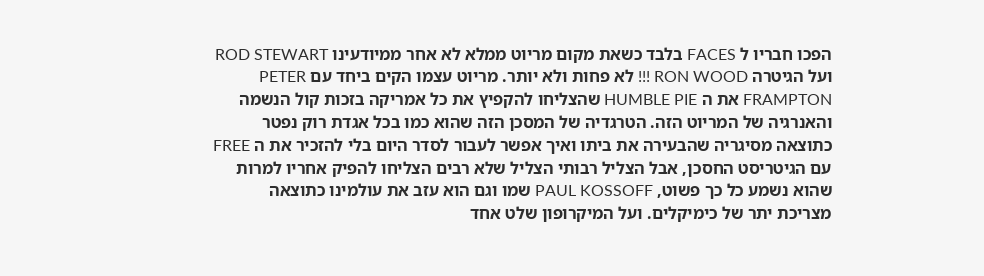הפכו חבריו ל FACES בלבד כשאת מקום מריוט ממלא לא אחר ממיודעינו ROD STEWART ועל הגיטרה RON WOOD !!! לא פחות ולא יותר. מריוט עצמו הקים ביחד עם PETER FRAMPTON את ה HUMBLE PIE שהצליחו להקפיץ את כל אמריקה בזכות קול הנשמה והאנרגיה של המריוט הזה. הטרגדיה של המסכן הזה שהוא כמו בכל אגדת רוק נפטר כתוצאה מסיגריה שהבעירה את ביתו ואיך אפשר לעבור לסדר היום בלי להזכיר את ה FREE עם הגיטריסט החסכן, אבל הצליל רבותי הצליל שלא רבים הצליחו להפיק אחריו למרות שהוא נשמע כל כך פשוט, PAUL KOSSOFF שמו וגם הוא עזב את עולמינו כתוצאה מצריכת יתר של כימיקלים. ועל המיקרופון שלט אחד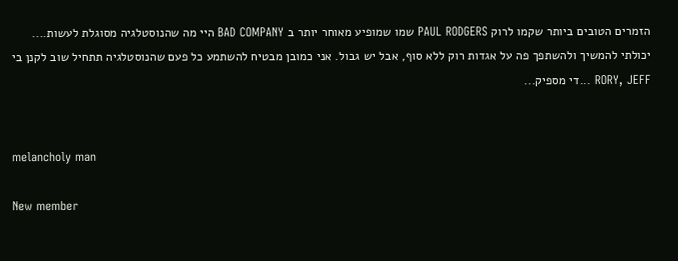הזמרים הטובים ביותר שקמו לרוק PAUL RODGERS שמו שמופיע מאוחר יותר ב BAD COMPANY היי מה שהנוסטלגיה מסוגלת לעשות.... יכולתי להמשיך ולהשתפך פה על אגדות רוק ללא סוף, אבל יש גבול. אני כמובן מבטיח להשתמע כל פעם שהנוסטלגיה תתחיל שוב לקנן בי RORY, JEFF ...די מספיק...


melancholy man

New member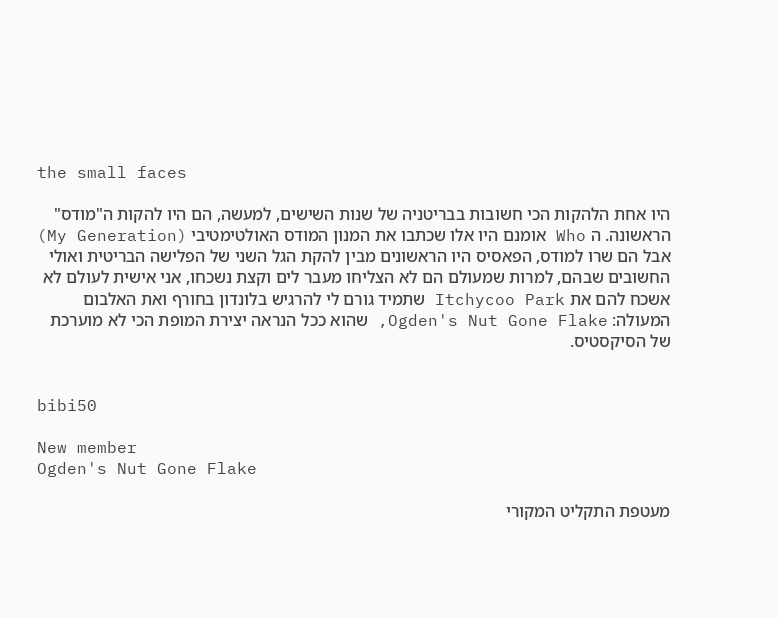the small faces

היו אחת הלהקות הכי חשובות בבריטניה של שנות השישים, למעשה, הם היו להקות ה"מודס" הראשונה. ה Who אומנם היו אלו שכתבו את המנון המודס האולטימטיבי (My Generation) אבל הם שרו למודס, הפאסיס היו הראשונים מבין להקת הגל השני של הפלישה הבריטית ואולי החשובים שבהם, למרות שמעולם הם לא הצליחו מעבר לים וקצת נשכחו, אני אישית לעולם לא אשכח להם את Itchycoo Park שתמיד גורם לי להרגיש בלונדון בחורף ואת האלבום המעולה: Ogden's Nut Gone Flake, שהוא ככל הנראה יצירת המופת הכי לא מוערכת של הסיקסטיס.


bibi50

New member
Ogden's Nut Gone Flake

מעטפת התקליט המקורי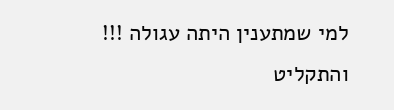למי שמתענין היתה עגולה !!! והתקליט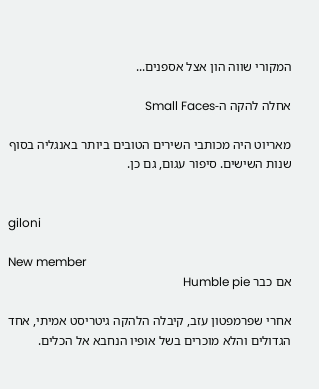המקורי שווה הון אצל אספנים...

אחלה להקה ה-Small Faces

מאריוט היה מכותבי השירים הטובים ביותר באנגליה בסוף שנות השישים. סיפור עגום, גם כן.


giloni

New member
אם כבר Humble pie

אחרי שפרמפטון עזב, קיבלה הלהקה גיטריסט אמיתי, אחד הגדולים והלא מוכרים בשל אופיו הנחבא אל הכלים.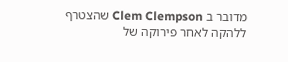מדובר ב Clem Clempson שהצטרף ללהקה לאחר פירוקה של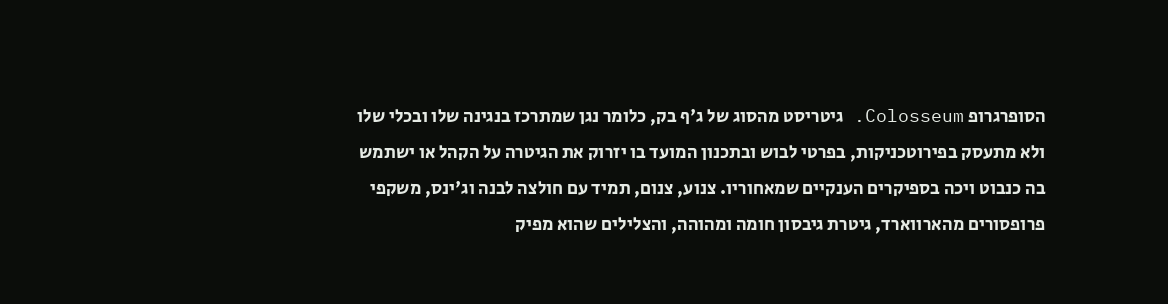הסופרגרופ Colosseum. גיטריסט מהסוג של ג'ף בק, כלומר נגן שמתרכז בנגינה שלו ובכלי שלו ולא מתעסק בפירוטכניקות, בפרטי לבוש ובתכנון המועד בו יזרוק את הגיטרה על הקהל או ישתמש בה כנבוט ויכה בספיקרים הענקיים שמאחוריו. צנוע, צנום, תמיד עם חולצה לבנה וג'ינס, משקפי פרופסורים מהארווארד, גיטרת גיבסון חומה ומהוהה, והצלילים שהוא מפיק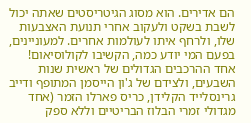הם אדירים. הוא מסוג הגיטריסטים שאתה יכול לשבת בשקט ולעקוב אחרי תנועת האצבעות שלו, ולרחף איתו לעולמות אחרים. למעוניינים, בפעם המי יודע כמה, הקשיבו לקולוסיאום! אחד ההרכבים הגדולים של ראשית שנות השבעים, ולצידם של ג'ון הייסמן המתופף ודייב גרינסלייד הקלידן, כריס פארלו הזמר (אחד מגדולי זמרי הבלוז הבריטיים וללא ספק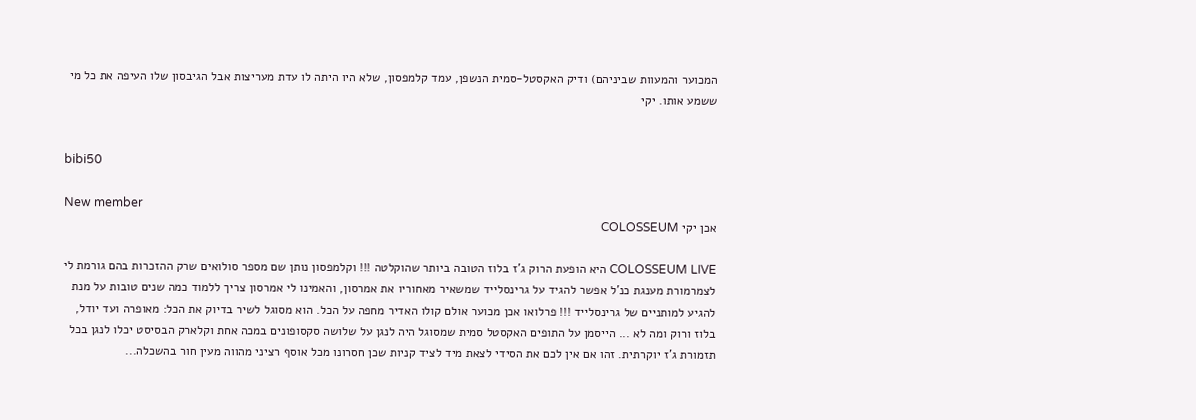המכוער והמעוות שביניהם) ודיק האקסטל-סמית הנשפן, עמד קלמפסון, שלא היו היתה לו עדת מעריצות אבל הגיבסון שלו העיפה את כל מי ששמע אותו. יקי


bibi50

New member
אכן יקי COLOSSEUM

COLOSSEUM LIVE היא הופעת הרוק ג'ז בלוז הטובה ביותר שהוקלטה !!! וקלמפסון נותן שם מספר סולואים שרק ההזכרות בהם גורמת לי לצמרמורת מענגת כנ'ל אפשר להגיד על גרינסלייד שמשאיר מאחוריו את אמרסון, והאמינו לי אמרסון צריך ללמוד כמה שנים טובות על מנת להגיע למותניים של גרינסלייד !!! פרלואו אכן מכוער אולם קולו האדיר מחפה על הכל. הוא מסוגל לשיר בדיוק את הכל: מאופרה ועד יודל, בלוז ורוק ומה לא ... הייסמן על התופים האקסטל סמית שמסוגל היה לנגן על שלושה סקסופונים במכה אחת וקלארק הבסיסט יכלו לנגן בכל תזמורת ג'ז יוקרתית. זהו אם אין לכם את הסידי לצאת מיד לציד קניות שכן חסרונו מכל אוסף רציני מהווה מעין חור בהשכלה...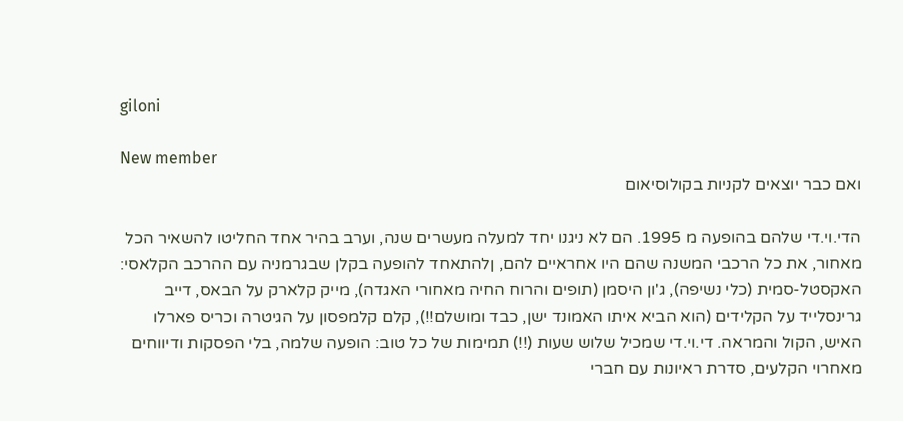giloni

New member
ואם כבר יוצאים לקניות בקולוסיאום

הדי.וי.די שלהם בהופעה מ 1995. הם לא ניגנו יחד למעלה מעשרים שנה, וערב בהיר אחד החליטו להשאיר הכל מאחור, את כל הרכבי המשנה שהם היו אחראיים להם, ןלהתאחד להופעה בקלן שבגרמניה עם ההרכב הקלאסי: האקסטל-סמית (כלי נשיפה), ג'ון היסמן (תופים והרוח החיה מאחורי האגדה), מייק קלארק על הבאס, דייב גרינסלייד על הקלידים (הוא הביא איתו האמונד ישן, כבד ומושלם!!), קלם קלמפסון על הגיטרה וכריס פארלו האיש, הקול והמראה. די.וי.די שמכיל שלוש שעות (!!) תמימות של כל טוב: הופעה שלמה, בלי הפסקות ודיווחים מאחרוי הקלעים, סדרת ראיונות עם חברי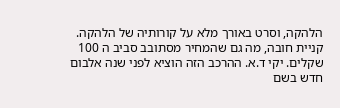הלהקה, וסרט באורך מלא על קורותיה של הלהקה. קניית חובה, מה גם שהמחיר מסתובב סביב ה 100 שקלים. יקי ד.א. ההרכב הזה הוציא לפני שנה אלבום חדש בשם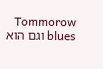Tommorow blues וגם הוא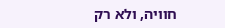חוויה, ולא רק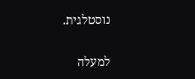נוסטלגית.

למעלה